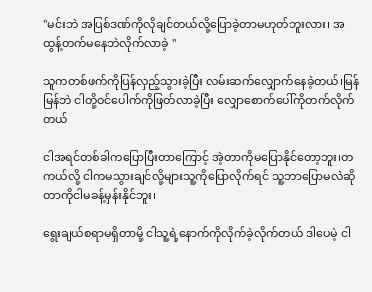''မင်းဘဲ အပြစ်ဒဏ်ကိုလိုချင်တယ်လို့ပြောခဲ့တာမဟုတ်ဘူးလား၊ အထွန့်တက်မနေဘဲလိုက်လာခဲ့ ''

သူကတစ်ဖက်ကိုပြန်လှည့်သွားခဲ့ပြီး လမ်းဆက်လျှောက်နေခဲ့တယ်၊မြန်မြန်ဘဲ ငါတို့ဝင်ပေါက်ကိုဖြတ်လာခဲ့ပြီး လျှောစောက်ပေါ်ကိုတက်လိုက်တယ်

ငါအရင်တစ်ခါကပြောပြီးတာကြောင့် အဲ့တာကိုမပြောနိုင်တော့ဘူး၊တကယ်လို့ ငါကမသွားချင်လို့များသူ့ကိုပြောလိုက်ရင် သူ့ဘာပြောမလဲဆိုတာကိုငါမခန့်မှန်းနိုင်ဘူး၊

ရွေးချယ်စရာမရှိတာမို့ ငါသူ့ရဲ့နောက်ကိုလိုက်ခဲ့လိုက်တယ် ဒါပေမဲ့ ငါ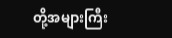တို့အများကြီး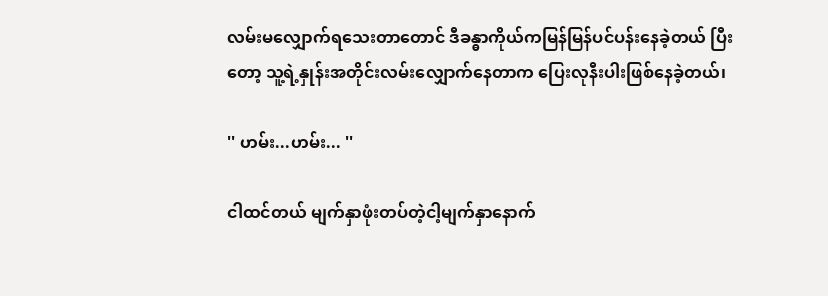လမ်းမလျှောက်ရသေးတာတောင် ဒီခန္ဓာကိုယ်ကမြန်မြန်ပင်ပန်းနေခဲ့တယ် ပြီးတော့ သူ့ရဲ့နှုန်းအတိုင်းလမ်းလျှောက်နေတာက ပြေးလုနီးပါးဖြစ်နေခဲ့တယ်၊

'' ဟမ်း...ဟမ်း... ''

ငါထင်တယ် မျက်နှာဖုံးတပ်တဲ့ငါ့မျက်နှာနောက်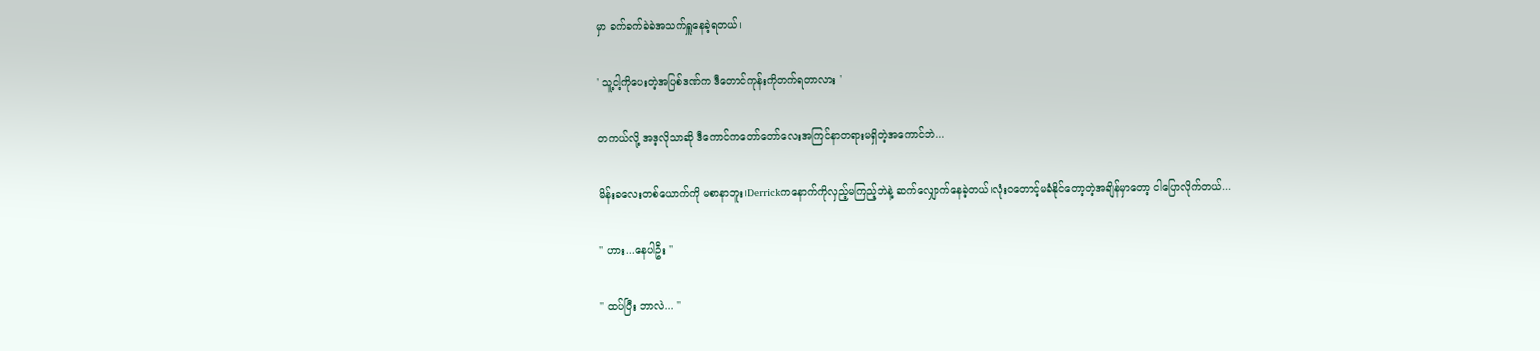မှာ ခက်ခက်ခဲခဲအသက်ရှူနေခဲ့ရတယ်၊

' သူ့ငါ့ကိုပေးတဲ့အပြစ်ဒဏ်က ဒီတောင်ကုန်းကိုတက်ရတာလား '

တကယ်လို့ အဒ့လိုသာဆို ဒီကောင်ကတော်တော်လေးအကြင်နာတရားမရှိတဲ့အကောင်ဘဲ...

မိန်းခလေးတစ်ယောက်ကို မစာနာဘူး၊Derrickကနောက်ကိုလှည့်မကြည့်ဘဲနဲ့ ဆက်လျှောက်နေခဲ့တယ်၊လုံးဝတောင့်မခံနိုင်တော့တဲ့အချိန်မှာတော့ ငါပြောလိုက်တယ်...

'' ဟား...နေပါဦး ''

'' ထပ်ပြီး ဘာလဲ... ''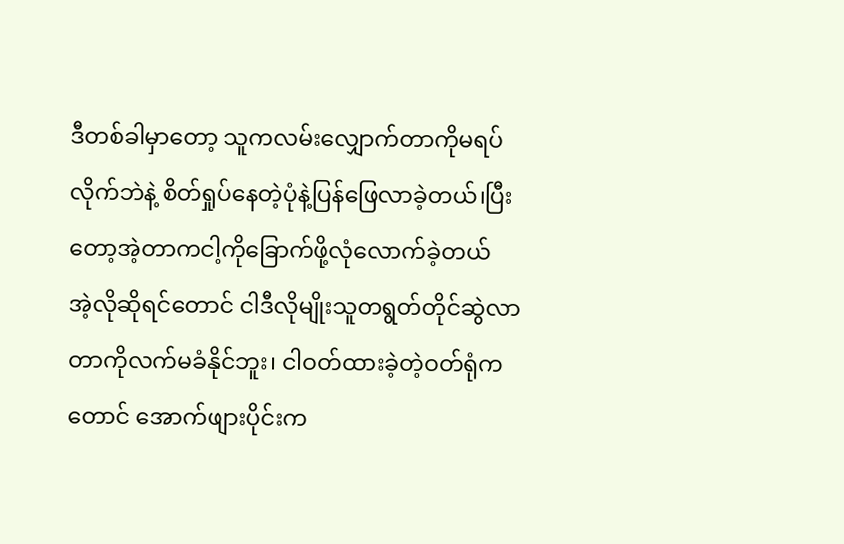ဒီတစ်ခါမှာတော့ သူကလမ်းလျှောက်တာကိုမရပ်လိုက်ဘဲနဲ့ စိတ်ရှုပ်နေတဲ့ပုံနဲ့ပြန်ဖြေလာခဲ့တယ်၊ပြီးတော့အဲ့တာကငါ့ကိုခြောက်ဖို့လုံလောက်ခဲ့တယ်
အဲ့လိုဆိုရင်တောင် ငါဒီလိုမျိုးသူတရွတ်တိုင်ဆွဲလာတာကိုလက်မခံနိုင်ဘူး၊ ငါဝတ်ထားခဲ့တဲ့ဝတ်ရုံကတောင် အောက်ဖျားပိုင်းက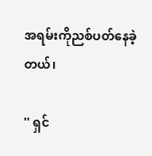အရမ်းကိုညစ်ပတ်နေခဲ့တယ်၊

'' ရှင်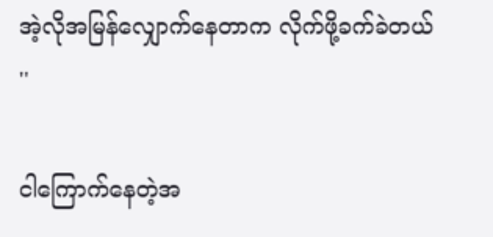အဲ့လိုအမြန်လျှောက်နေတာက လိုက်ဖို့ခက်ခဲတယ် ''

ငါကြောက်နေတဲ့အ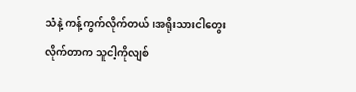သံနဲ့ ကန့်ကွက်လိုက်တယ်၊အရိုးသားငါတွေးလိုက်တာက သူငါ့ကိုလျစ်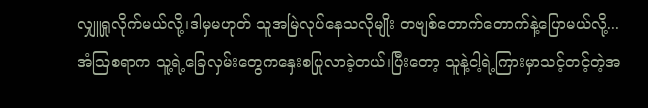လျှူရှုလိုက်မယ်လို့၊ဒါမှမဟုတ် သူအမြဲလုပ်နေသလိုမျိုး တဗျစ်တောက်တောက်နဲ့ပြောမယ်လို့...
အံဩစရာက သူ့ရဲ့ခြေလှမ်းတွေကနှေးစပြုလာခဲ့တယ်၊ပြီးတော့ သူနဲ့ငါ့ရဲ့ကြားမှာသင့်တင့်တဲ့အ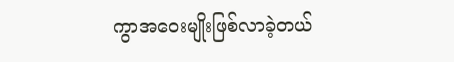ကွာအဝေးမျိုးဖြစ်လာခဲ့တယ်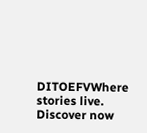DITOEFVWhere stories live. Discover now